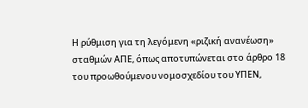Η ρύθμιση για τη λεγόμενη «ριζική ανανέωση» σταθμών ΑΠΕ, όπως αποτυπώνεται στο άρθρο 18 του προωθούμενου νομοσχεδίου του ΥΠΕΝ,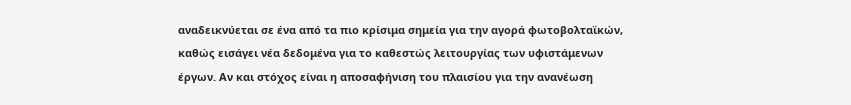αναδεικνύεται σε ένα από τα πιο κρίσιμα σημεία για την αγορά φωτοβολταϊκών, καθώς εισάγει νέα δεδομένα για το καθεστώς λειτουργίας των υφιστάμενων έργων. Αν και στόχος είναι η αποσαφήνιση του πλαισίου για την ανανέωση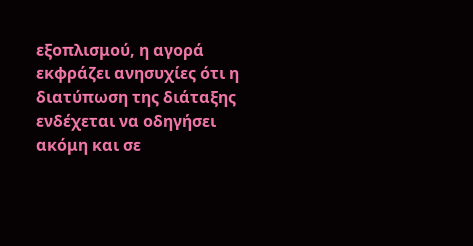εξοπλισμού, η αγορά εκφράζει ανησυχίες ότι η διατύπωση της διάταξης ενδέχεται να οδηγήσει ακόμη και σε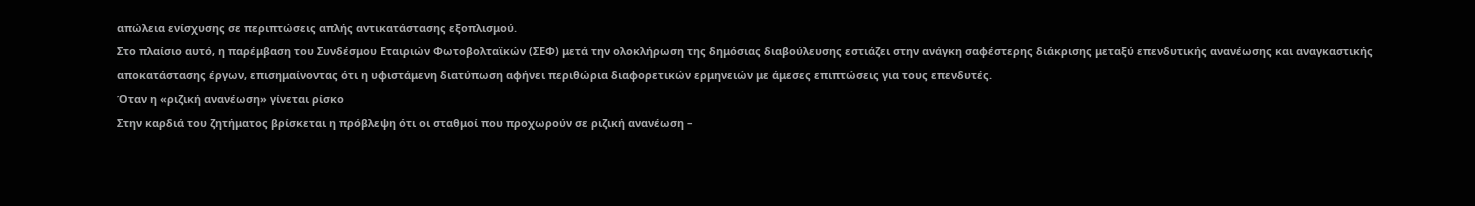απώλεια ενίσχυσης σε περιπτώσεις απλής αντικατάστασης εξοπλισμού.
Στο πλαίσιο αυτό, η παρέμβαση του Συνδέσμου Εταιριών Φωτοβολταϊκών (ΣΕΦ) μετά την ολοκλήρωση της δημόσιας διαβούλευσης εστιάζει στην ανάγκη σαφέστερης διάκρισης μεταξύ επενδυτικής ανανέωσης και αναγκαστικής αποκατάστασης έργων, επισημαίνοντας ότι η υφιστάμενη διατύπωση αφήνει περιθώρια διαφορετικών ερμηνειών με άμεσες επιπτώσεις για τους επενδυτές.
Όταν η «ριζική ανανέωση» γίνεται ρίσκο
Στην καρδιά του ζητήματος βρίσκεται η πρόβλεψη ότι οι σταθμοί που προχωρούν σε ριζική ανανέωση –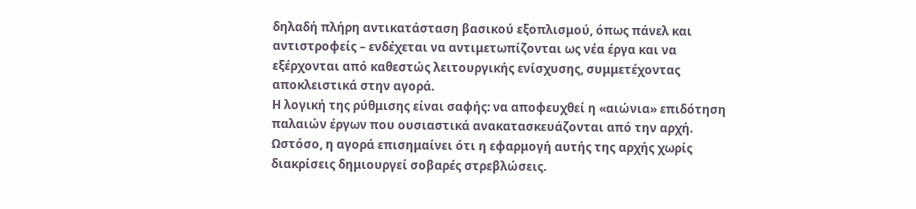δηλαδή πλήρη αντικατάσταση βασικού εξοπλισμού, όπως πάνελ και αντιστροφείς – ενδέχεται να αντιμετωπίζονται ως νέα έργα και να εξέρχονται από καθεστώς λειτουργικής ενίσχυσης, συμμετέχοντας αποκλειστικά στην αγορά.
Η λογική της ρύθμισης είναι σαφής: να αποφευχθεί η «αιώνια» επιδότηση παλαιών έργων που ουσιαστικά ανακατασκευάζονται από την αρχή.
Ωστόσο, η αγορά επισημαίνει ότι η εφαρμογή αυτής της αρχής χωρίς διακρίσεις δημιουργεί σοβαρές στρεβλώσεις.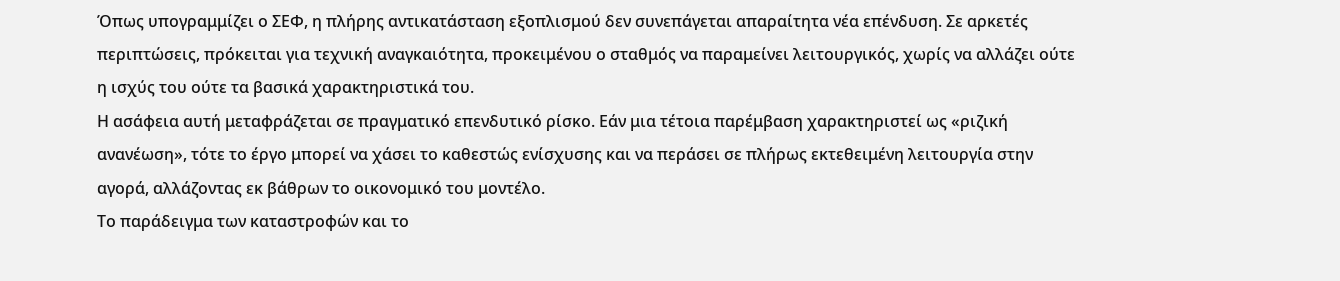Όπως υπογραμμίζει ο ΣΕΦ, η πλήρης αντικατάσταση εξοπλισμού δεν συνεπάγεται απαραίτητα νέα επένδυση. Σε αρκετές περιπτώσεις, πρόκειται για τεχνική αναγκαιότητα, προκειμένου ο σταθμός να παραμείνει λειτουργικός, χωρίς να αλλάζει ούτε η ισχύς του ούτε τα βασικά χαρακτηριστικά του.
Η ασάφεια αυτή μεταφράζεται σε πραγματικό επενδυτικό ρίσκο. Εάν μια τέτοια παρέμβαση χαρακτηριστεί ως «ριζική ανανέωση», τότε το έργο μπορεί να χάσει το καθεστώς ενίσχυσης και να περάσει σε πλήρως εκτεθειμένη λειτουργία στην αγορά, αλλάζοντας εκ βάθρων το οικονομικό του μοντέλο.
Το παράδειγμα των καταστροφών και το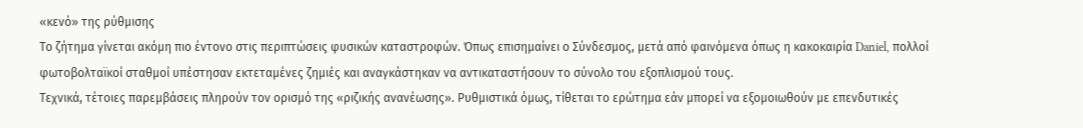«κενό» της ρύθμισης
Το ζήτημα γίνεται ακόμη πιο έντονο στις περιπτώσεις φυσικών καταστροφών. Όπως επισημαίνει ο Σύνδεσμος, μετά από φαινόμενα όπως η κακοκαιρία Daniel, πολλοί φωτοβολταϊκοί σταθμοί υπέστησαν εκτεταμένες ζημιές και αναγκάστηκαν να αντικαταστήσουν το σύνολο του εξοπλισμού τους.
Τεχνικά, τέτοιες παρεμβάσεις πληρούν τον ορισμό της «ριζικής ανανέωσης». Ρυθμιστικά όμως, τίθεται το ερώτημα εάν μπορεί να εξομοιωθούν με επενδυτικές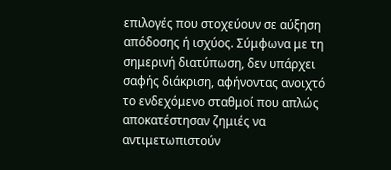επιλογές που στοχεύουν σε αύξηση απόδοσης ή ισχύος. Σύμφωνα με τη σημερινή διατύπωση, δεν υπάρχει σαφής διάκριση, αφήνοντας ανοιχτό το ενδεχόμενο σταθμοί που απλώς αποκατέστησαν ζημιές να αντιμετωπιστούν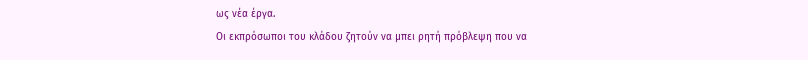ως νέα έργα.
Οι εκπρόσωποι του κλάδου ζητούν να μπει ρητή πρόβλεψη που να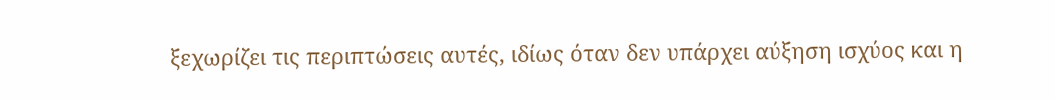ξεχωρίζει τις περιπτώσεις αυτές, ιδίως όταν δεν υπάρχει αύξηση ισχύος και η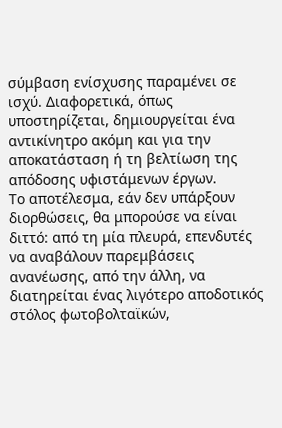σύμβαση ενίσχυσης παραμένει σε ισχύ. Διαφορετικά, όπως υποστηρίζεται, δημιουργείται ένα αντικίνητρο ακόμη και για την αποκατάσταση ή τη βελτίωση της απόδοσης υφιστάμενων έργων.
Το αποτέλεσμα, εάν δεν υπάρξουν διορθώσεις, θα μπορούσε να είναι διττό: από τη μία πλευρά, επενδυτές να αναβάλουν παρεμβάσεις ανανέωσης, από την άλλη, να διατηρείται ένας λιγότερο αποδοτικός στόλος φωτοβολταϊκών,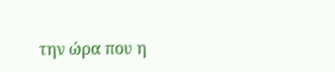την ώρα που η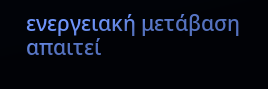ενεργειακή μετάβαση απαιτεί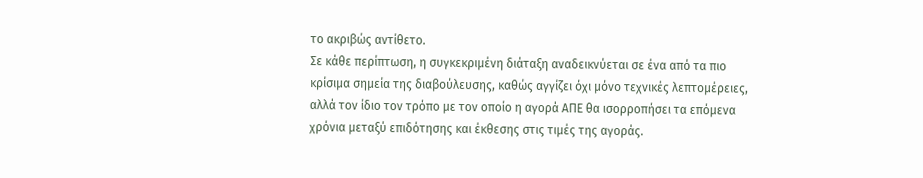το ακριβώς αντίθετο.
Σε κάθε περίπτωση, η συγκεκριμένη διάταξη αναδεικνύεται σε ένα από τα πιο κρίσιμα σημεία της διαβούλευσης, καθώς αγγίζει όχι μόνο τεχνικές λεπτομέρειες, αλλά τον ίδιο τον τρόπο με τον οποίο η αγορά ΑΠΕ θα ισορροπήσει τα επόμενα χρόνια μεταξύ επιδότησης και έκθεσης στις τιμές της αγοράς.